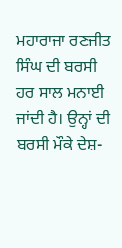ਮਹਾਰਾਜਾ ਰਣਜੀਤ ਸਿੰਘ ਦੀ ਬਰਸੀ ਹਰ ਸਾਲ ਮਨਾਈ ਜਾਂਦੀ ਹੈ। ਉਨ੍ਹਾਂ ਦੀ ਬਰਸੀ ਮੌਕੇ ਦੇਸ਼-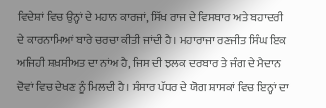ਵਿਦੇਸ਼ਾਂ ਵਿਚ ਉਨ੍ਹਾਂ ਦੇ ਮਹਾਨ ਕਾਰਜਾਂ, ਸਿੱਖ ਰਾਜ ਦੇ ਵਿਸਥਾਰ ਅਤੇ ਬਹਾਦਰੀ ਦੇ ਕਾਰਨਾਮਿਆਂ ਬਾਰੇ ਚਰਚਾ ਕੀਤੀ ਜਾਂਦੀ ਹੈ। ਮਹਾਰਾਜਾ ਰਣਜੀਤ ਸਿੰਘ ਇਕ ਅਜਿਹੀ ਸ਼ਖ਼ਸੀਅਤ ਦਾ ਨਾਂਅ ਹੈ, ਜਿਸ ਦੀ ਝਲਕ ਦਰਬਾਰ ਤੇ ਜੰਗ ਦੇ ਮੈਦਾਨ ਦੋਵਾਂ ਵਿਚ ਦੇਖਣ ਨੂੰ ਮਿਲਦੀ ਹੈ। ਸੰਸਾਰ ਪੱਧਰ ਦੇ ਯੋਗ ਸ਼ਾਸਕਾਂ ਵਿਚ ਇਨ੍ਹਾਂ ਦਾ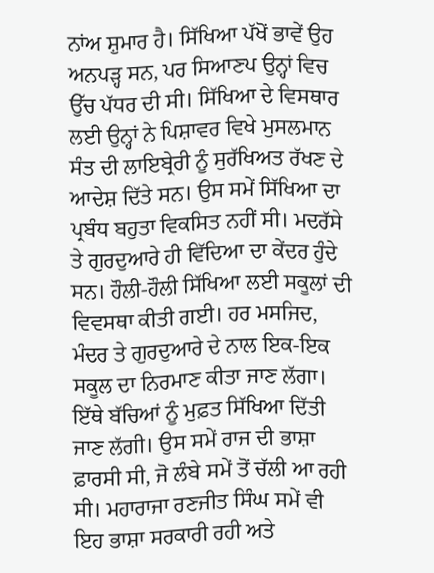ਨਾਂਅ ਸ਼ੁਮਾਰ ਹੈ। ਸਿੱਖਿਆ ਪੱਖੋਂ ਭਾਵੇਂ ਉਹ ਅਨਪੜ੍ਹ ਸਨ, ਪਰ ਸਿਆਣਪ ਉਨ੍ਹਾਂ ਵਿਚ ਉੱਚ ਪੱਧਰ ਦੀ ਸੀ। ਸਿੱਖਿਆ ਦੇ ਵਿਸਥਾਰ ਲਈ ਉਨ੍ਹਾਂ ਨੇ ਪਿਸ਼ਾਵਰ ਵਿਖੇ ਮੁਸਲਮਾਨ ਸੰਤ ਦੀ ਲਾਇਬ੍ਰੇਰੀ ਨੂੰ ਸੁਰੱਖਿਅਤ ਰੱਖਣ ਦੇ ਆਦੇਸ਼ ਦਿੱਤੇ ਸਨ। ਉਸ ਸਮੇਂ ਸਿੱਖਿਆ ਦਾ ਪ੍ਰਬੰਧ ਬਹੁਤਾ ਵਿਕਸਿਤ ਨਹੀਂ ਸੀ। ਮਦਰੱਸੇ ਤੇ ਗੁਰਦੁਆਰੇ ਹੀ ਵਿੱਦਿਆ ਦਾ ਕੇਂਦਰ ਹੁੰਦੇ ਸਨ। ਹੌਲੀ-ਹੌਲੀ ਸਿੱਖਿਆ ਲਈ ਸਕੂਲਾਂ ਦੀ ਵਿਵਸਥਾ ਕੀਤੀ ਗਈ। ਹਰ ਮਸਜਿਦ, ਮੰਦਰ ਤੇ ਗੁਰਦੁਆਰੇ ਦੇ ਨਾਲ ਇਕ-ਇਕ ਸਕੂਲ ਦਾ ਨਿਰਮਾਣ ਕੀਤਾ ਜਾਣ ਲੱਗਾ। ਇੱਥੇ ਬੱਚਿਆਂ ਨੂੰ ਮੁਫ਼ਤ ਸਿੱਖਿਆ ਦਿੱਤੀ ਜਾਣ ਲੱਗੀ। ਉਸ ਸਮੇਂ ਰਾਜ ਦੀ ਭਾਸ਼ਾ ਫ਼ਾਰਸੀ ਸੀ, ਜੋ ਲੰਬੇ ਸਮੇਂ ਤੋਂ ਚੱਲੀ ਆ ਰਹੀ ਸੀ। ਮਹਾਰਾਜਾ ਰਣਜੀਤ ਸਿੰਘ ਸਮੇਂ ਵੀ ਇਹ ਭਾਸ਼ਾ ਸਰਕਾਰੀ ਰਹੀ ਅਤੇ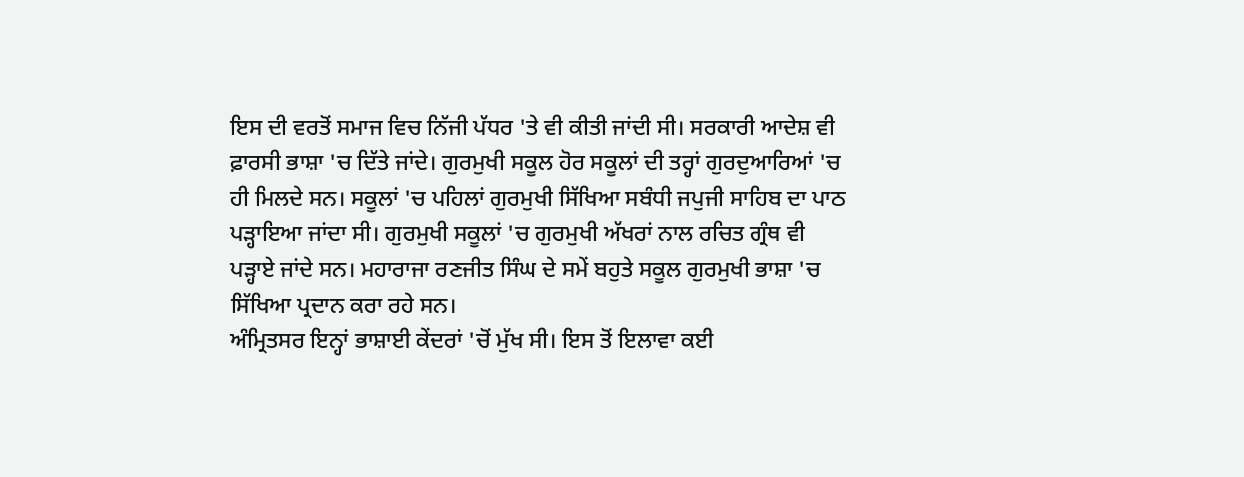ਇਸ ਦੀ ਵਰਤੋਂ ਸਮਾਜ ਵਿਚ ਨਿੱਜੀ ਪੱਧਰ 'ਤੇ ਵੀ ਕੀਤੀ ਜਾਂਦੀ ਸੀ। ਸਰਕਾਰੀ ਆਦੇਸ਼ ਵੀ ਫ਼ਾਰਸੀ ਭਾਸ਼ਾ 'ਚ ਦਿੱਤੇ ਜਾਂਦੇ। ਗੁਰਮੁਖੀ ਸਕੂਲ ਹੋਰ ਸਕੂਲਾਂ ਦੀ ਤਰ੍ਹਾਂ ਗੁਰਦੁਆਰਿਆਂ 'ਚ ਹੀ ਮਿਲਦੇ ਸਨ। ਸਕੂਲਾਂ 'ਚ ਪਹਿਲਾਂ ਗੁਰਮੁਖੀ ਸਿੱਖਿਆ ਸਬੰਧੀ ਜਪੁਜੀ ਸਾਹਿਬ ਦਾ ਪਾਠ ਪੜ੍ਹਾਇਆ ਜਾਂਦਾ ਸੀ। ਗੁਰਮੁਖੀ ਸਕੂਲਾਂ 'ਚ ਗੁਰਮੁਖੀ ਅੱਖਰਾਂ ਨਾਲ ਰਚਿਤ ਗ੍ਰੰਥ ਵੀ ਪੜ੍ਹਾਏ ਜਾਂਦੇ ਸਨ। ਮਹਾਰਾਜਾ ਰਣਜੀਤ ਸਿੰਘ ਦੇ ਸਮੇਂ ਬਹੁਤੇ ਸਕੂਲ ਗੁਰਮੁਖੀ ਭਾਸ਼ਾ 'ਚ ਸਿੱਖਿਆ ਪ੍ਰਦਾਨ ਕਰਾ ਰਹੇ ਸਨ।
ਅੰਮ੍ਰਿਤਸਰ ਇਨ੍ਹਾਂ ਭਾਸ਼ਾਈ ਕੇਂਦਰਾਂ 'ਚੋਂ ਮੁੱਖ ਸੀ। ਇਸ ਤੋਂ ਇਲਾਵਾ ਕਈ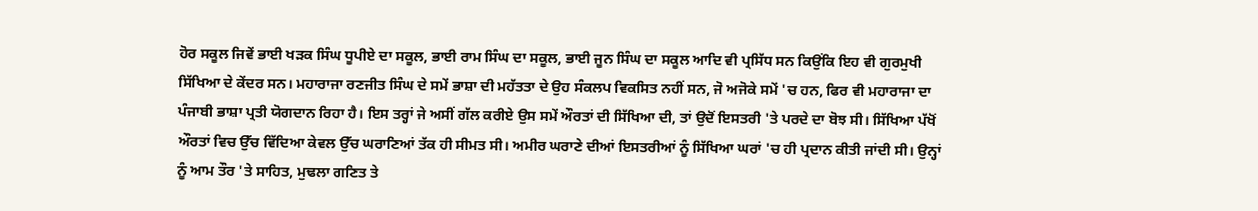ਹੋਰ ਸਕੂਲ ਜਿਵੇਂ ਭਾਈ ਖੜਕ ਸਿੰਘ ਧੂਪੀਏ ਦਾ ਸਕੂਲ, ਭਾਈ ਰਾਮ ਸਿੰਘ ਦਾ ਸਕੂਲ, ਭਾਈ ਜੂਨ ਸਿੰਘ ਦਾ ਸਕੂਲ ਆਦਿ ਵੀ ਪ੍ਰਸਿੱਧ ਸਨ ਕਿਉਂਕਿ ਇਹ ਵੀ ਗੁਰਮੁਖੀ ਸਿੱਖਿਆ ਦੇ ਕੇਂਦਰ ਸਨ। ਮਹਾਰਾਜਾ ਰਣਜੀਤ ਸਿੰਘ ਦੇ ਸਮੇਂ ਭਾਸ਼ਾ ਦੀ ਮਹੱਤਤਾ ਦੇ ਉਹ ਸੰਕਲਪ ਵਿਕਸਿਤ ਨਹੀਂ ਸਨ, ਜੋ ਅਜੋਕੇ ਸਮੇਂ 'ਚ ਹਨ, ਫਿਰ ਵੀ ਮਹਾਰਾਜਾ ਦਾ ਪੰਜਾਬੀ ਭਾਸ਼ਾ ਪ੍ਰਤੀ ਯੋਗਦਾਨ ਰਿਹਾ ਹੈ। ਇਸ ਤਰ੍ਹਾਂ ਜੇ ਅਸੀਂ ਗੱਲ ਕਰੀਏ ਉਸ ਸਮੇਂ ਔਰਤਾਂ ਦੀ ਸਿੱਖਿਆ ਦੀ, ਤਾਂ ਉਦੋਂ ਇਸਤਰੀ 'ਤੇ ਪਰਦੇ ਦਾ ਬੋਝ ਸੀ। ਸਿੱਖਿਆ ਪੱਖੋਂ ਔਰਤਾਂ ਵਿਚ ਉੱਚ ਵਿੱਦਿਆ ਕੇਵਲ ਉੱਚ ਘਰਾਣਿਆਂ ਤੱਕ ਹੀ ਸੀਮਤ ਸੀ। ਅਮੀਰ ਘਰਾਣੇ ਦੀਆਂ ਇਸਤਰੀਆਂ ਨੂੰ ਸਿੱਖਿਆ ਘਰਾਂ 'ਚ ਹੀ ਪ੍ਰਦਾਨ ਕੀਤੀ ਜਾਂਦੀ ਸੀ। ਉਨ੍ਹਾਂ ਨੂੰ ਆਮ ਤੌਰ 'ਤੇ ਸਾਹਿਤ, ਮੁਢਲਾ ਗਣਿਤ ਤੇ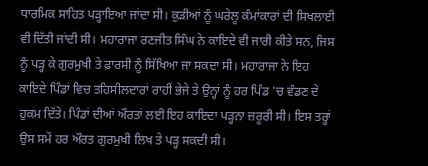ਧਾਰਮਿਕ ਸਾਹਿਤ ਪੜ੍ਹਾਇਆ ਜਾਂਦਾ ਸੀ। ਕੁੜੀਆਂ ਨੂੰ ਘਰੇਲੂ ਕੰਮਾਂਕਾਰਾਂ ਦੀ ਸਿਖਲਾਈ ਵੀ ਦਿੱਤੀ ਜਾਂਦੀ ਸੀ। ਮਹਾਰਾਜਾ ਰਣਜੀਤ ਸਿੰਘ ਨੇ ਕਾਇਦੇ ਵੀ ਜਾਰੀ ਕੀਤੇ ਸਨ, ਜਿਸ ਨੂੰ ਪੜ੍ਹ ਕੇ ਗੁਰਮੁਖੀ ਤੇ ਫ਼ਾਰਸੀ ਨੂੰ ਸਿੱਖਿਆ ਜਾ ਸਕਦਾ ਸੀ। ਮਹਾਰਾਜਾ ਨੇ ਇਹ ਕਾਇਦੇ ਪਿੰਡਾਂ ਵਿਚ ਤਹਿਸੀਲਦਾਰਾਂ ਰਾਹੀਂ ਭੇਜੇ ਤੇ ਉਨ੍ਹਾਂ ਨੂੰ ਹਰ ਪਿੰਡ 'ਚ ਵੰਡਣ ਦੇ ਹੁਕਮ ਦਿੱਤੇ। ਪਿੰਡਾਂ ਦੀਆਂ ਔਰਤਾਂ ਲਈ ਇਹ ਕਾਇਦਾ ਪੜ੍ਹਨਾ ਜ਼ਰੂਰੀ ਸੀ। ਇਸ ਤਰ੍ਹਾਂ ਉਸ ਸਮੇਂ ਹਰ ਔਰਤ ਗੁਰਮੁਖੀ ਲਿਖ ਤੇ ਪੜ੍ਹ ਸਕਦੀ ਸੀ।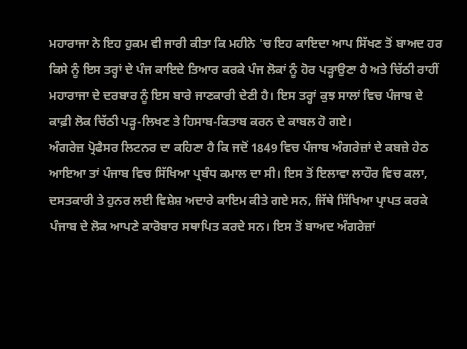ਮਹਾਰਾਜਾ ਨੇ ਇਹ ਹੁਕਮ ਵੀ ਜਾਰੀ ਕੀਤਾ ਕਿ ਮਹੀਨੇ 'ਚ ਇਹ ਕਾਇਦਾ ਆਪ ਸਿੱਖਣ ਤੋਂ ਬਾਅਦ ਹਰ ਕਿਸੇ ਨੂੰ ਇਸ ਤਰ੍ਹਾਂ ਦੇ ਪੰਜ ਕਾਇਦੇ ਤਿਆਰ ਕਰਕੇ ਪੰਜ ਲੋਕਾਂ ਨੂੰ ਹੋਰ ਪੜ੍ਹਾਉਣਾ ਹੈ ਅਤੇ ਚਿੱਠੀ ਰਾਹੀਂ ਮਹਾਰਾਜਾ ਦੇ ਦਰਬਾਰ ਨੂੰ ਇਸ ਬਾਰੇ ਜਾਣਕਾਰੀ ਦੇਣੀ ਹੈ। ਇਸ ਤਰ੍ਹਾਂ ਕੁਝ ਸਾਲਾਂ ਵਿਚ ਪੰਜਾਬ ਦੇ ਕਾਫ਼ੀ ਲੋਕ ਚਿੱਠੀ ਪੜ੍ਹ-ਲਿਖਣ ਤੇ ਹਿਸਾਬ-ਕਿਤਾਬ ਕਰਨ ਦੇ ਕਾਬਲ ਹੋ ਗਏ।
ਅੰਗਰੇਜ਼ ਪ੍ਰੋਫੈਸਰ ਲਿਟਨਰ ਦਾ ਕਹਿਣਾ ਹੈ ਕਿ ਜਦੋਂ 1849 ਵਿਚ ਪੰਜਾਬ ਅੰਗਰੇਜ਼ਾਂ ਦੇ ਕਬਜ਼ੇ ਹੇਠ ਆਇਆ ਤਾਂ ਪੰਜਾਬ ਵਿਚ ਸਿੱਖਿਆ ਪ੍ਰਬੰਧ ਕਮਾਲ ਦਾ ਸੀ। ਇਸ ਤੋਂ ਇਲਾਵਾ ਲਾਹੌਰ ਵਿਚ ਕਲਾ, ਦਸਤਕਾਰੀ ਤੇ ਹੁਨਰ ਲਈ ਵਿਸ਼ੇਸ਼ ਅਦਾਰੇ ਕਾਇਮ ਕੀਤੇ ਗਏ ਸਨ, ਜਿੱਥੇ ਸਿੱਖਿਆ ਪ੍ਰਾਪਤ ਕਰਕੇ ਪੰਜਾਬ ਦੇ ਲੋਕ ਆਪਣੇ ਕਾਰੋਬਾਰ ਸਥਾਪਿਤ ਕਰਦੇ ਸਨ। ਇਸ ਤੋਂ ਬਾਅਦ ਅੰਗਰੇਜ਼ਾਂ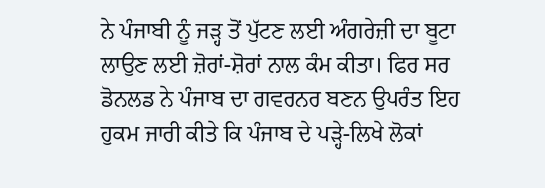ਨੇ ਪੰਜਾਬੀ ਨੂੰ ਜੜ੍ਹ ਤੋਂ ਪੁੱਟਣ ਲਈ ਅੰਗਰੇਜ਼ੀ ਦਾ ਬੂਟਾ ਲਾਉਣ ਲਈ ਜ਼ੋਰਾਂ-ਸ਼ੋਰਾਂ ਨਾਲ ਕੰਮ ਕੀਤਾ। ਫਿਰ ਸਰ ਡੋਨਲਡ ਨੇ ਪੰਜਾਬ ਦਾ ਗਵਰਨਰ ਬਣਨ ਉਪਰੰਤ ਇਹ ਹੁਕਮ ਜਾਰੀ ਕੀਤੇ ਕਿ ਪੰਜਾਬ ਦੇ ਪੜ੍ਹੇ-ਲਿਖੇ ਲੋਕਾਂ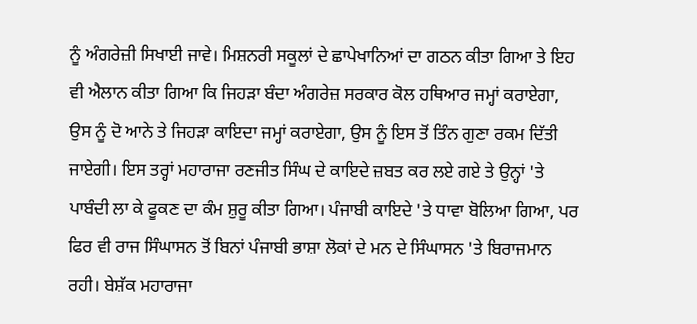ਨੂੰ ਅੰਗਰੇਜ਼ੀ ਸਿਖਾਈ ਜਾਵੇ। ਮਿਸ਼ਨਰੀ ਸਕੂਲਾਂ ਦੇ ਛਾਪੇਖਾਨਿਆਂ ਦਾ ਗਠਨ ਕੀਤਾ ਗਿਆ ਤੇ ਇਹ ਵੀ ਐਲਾਨ ਕੀਤਾ ਗਿਆ ਕਿ ਜਿਹੜਾ ਬੰਦਾ ਅੰਗਰੇਜ਼ ਸਰਕਾਰ ਕੋਲ ਹਥਿਆਰ ਜਮ੍ਹਾਂ ਕਰਾਏਗਾ, ਉਸ ਨੂੰ ਦੋ ਆਨੇ ਤੇ ਜਿਹੜਾ ਕਾਇਦਾ ਜਮ੍ਹਾਂ ਕਰਾਏਗਾ, ਉਸ ਨੂੰ ਇਸ ਤੋਂ ਤਿੰਨ ਗੁਣਾ ਰਕਮ ਦਿੱਤੀ ਜਾਏਗੀ। ਇਸ ਤਰ੍ਹਾਂ ਮਹਾਰਾਜਾ ਰਣਜੀਤ ਸਿੰਘ ਦੇ ਕਾਇਦੇ ਜ਼ਬਤ ਕਰ ਲਏ ਗਏ ਤੇ ਉਨ੍ਹਾਂ 'ਤੇ ਪਾਬੰਦੀ ਲਾ ਕੇ ਫੂਕਣ ਦਾ ਕੰਮ ਸ਼ੁਰੂ ਕੀਤਾ ਗਿਆ। ਪੰਜਾਬੀ ਕਾਇਦੇ 'ਤੇ ਧਾਵਾ ਬੋਲਿਆ ਗਿਆ, ਪਰ ਫਿਰ ਵੀ ਰਾਜ ਸਿੰਘਾਸਨ ਤੋਂ ਬਿਨਾਂ ਪੰਜਾਬੀ ਭਾਸ਼ਾ ਲੋਕਾਂ ਦੇ ਮਨ ਦੇ ਸਿੰਘਾਸਨ 'ਤੇ ਬਿਰਾਜਮਾਨ ਰਹੀ। ਬੇਸ਼ੱਕ ਮਹਾਰਾਜਾ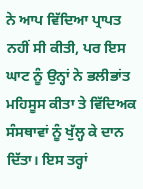ਨੇ ਆਪ ਵਿੱਦਿਆ ਪ੍ਰਾਪਤ ਨਹੀਂ ਸੀ ਕੀਤੀ, ਪਰ ਇਸ ਘਾਟ ਨੂੰ ਉਨ੍ਹਾਂ ਨੇ ਭਲੀਭਾਂਤ ਮਹਿਸੂਸ ਕੀਤਾ ਤੇ ਵਿੱਦਿਅਕ ਸੰਸਥਾਵਾਂ ਨੂੰ ਖੁੱਲ੍ਹ ਕੇ ਦਾਨ ਦਿੱਤਾ। ਇਸ ਤਰ੍ਹਾਂ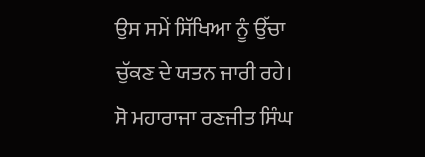ਉਸ ਸਮੇਂ ਸਿੱਖਿਆ ਨੂੰ ਉੱਚਾ ਚੁੱਕਣ ਦੇ ਯਤਨ ਜਾਰੀ ਰਹੇ। ਸੋ ਮਹਾਰਾਜਾ ਰਣਜੀਤ ਸਿੰਘ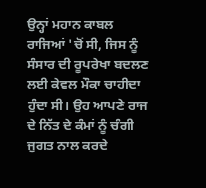ਉਨ੍ਹਾਂ ਮਹਾਨ ਕਾਬਲ ਰਾਜਿਆਂ 'ਚੋਂ ਸੀ, ਜਿਸ ਨੂੰ ਸੰਸਾਰ ਦੀ ਰੂਪਰੇਖਾ ਬਦਲਣ ਲਈ ਕੇਵਲ ਮੌਕਾ ਚਾਹੀਦਾ ਹੁੰਦਾ ਸੀ। ਉਹ ਆਪਣੇ ਰਾਜ ਦੇ ਨਿੱਤ ਦੇ ਕੰਮਾਂ ਨੂੰ ਚੰਗੀ ਜੁਗਤ ਨਾਲ ਕਰਦੇ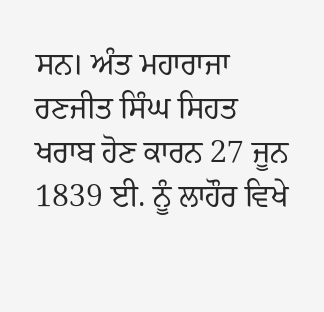ਸਨ। ਅੰਤ ਮਹਾਰਾਜਾ ਰਣਜੀਤ ਸਿੰਘ ਸਿਹਤ ਖਰਾਬ ਹੋਣ ਕਾਰਨ 27 ਜੂਨ 1839 ਈ. ਨੂੰ ਲਾਹੌਰ ਵਿਖੇ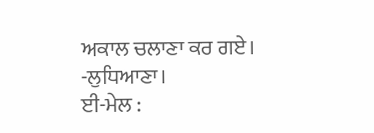ਅਕਾਲ ਚਲਾਣਾ ਕਰ ਗਏ।
-ਲੁਧਿਆਣਾ।
ਈ-ਮੇਲ :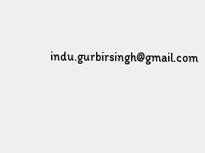indu.gurbirsingh@gmail.com